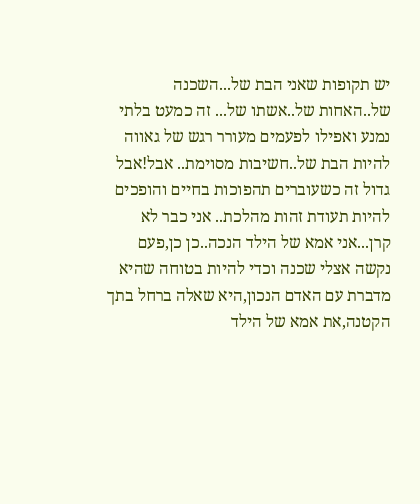יש תקופות שאני הבת של...השכנה של..האחות של..אשתו של... זה כמעט בלתי נמנע ואפילו לפעמים מעורר רגש של גאווה להיות הבת של..חשיבות מסוימת.. אבל!אבל גדול זה כשעוברים תהפוכות בחיים והופכים להיות תעודת זהות מהלכת.. אני כבר לא קרן...אני אמא של הילד הנכה..כן כן,פעם נקשה אצלי שכנה וכדי להיות בטוחה שהיא מדברת עם האדם הנכון,היא שאלה ברחל בתך הקטנה,את אמא של הילד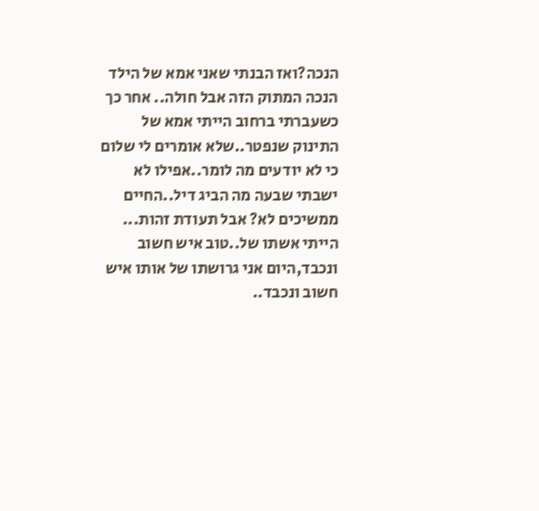הנכה?ואז הבנתי שאני אמא של הילד הנכה המתוק הזה אבל חולה.. אחר כך כשעברתי ברחוב הייתי אמא של התינוק שנפטר..שלא אומרים לי שלום כי לא יודעים מה לומר..אפילו לא ישבתי שבעה מה הביג דיל..החיים ממשיכים לא? אבל תעודת זהות... הייתי אשתו של..טוב איש חשוב ונכבד,היום אני גרושתו של אותו איש חשוב ונכבד..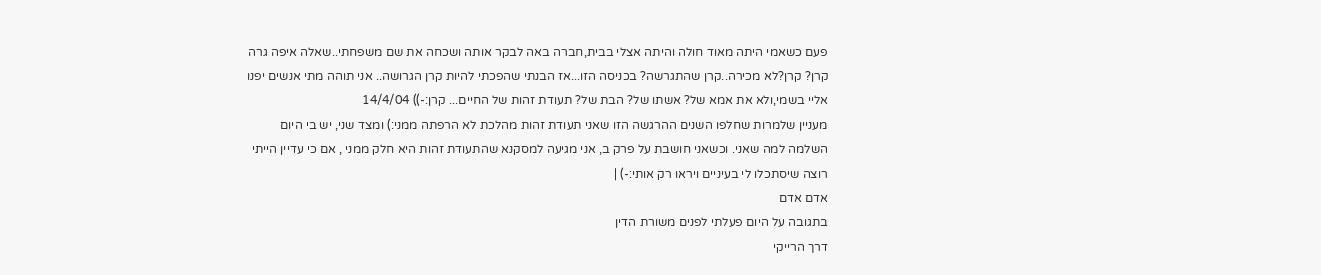פעם כשאמי היתה מאוד חולה והיתה אצלי בבית,חברה באה לבקר אותה ושכחה את שם משפחתי..שאלה איפה גרה קרן? קרן?לא מכירה..קרן שהתגרשה? בכניסה הזו...אז הבנתי שהפכתי להיות קרן הגרושה.. אני תוהה מתי אנשים יפנו אליי בשמי,ולא את אמא של? אשתו של? הבת של? תעודת זהות של החיים... קרן:-)) 14/4/04
מעניין שלמרות שחלפו השנים ההרגשה הזו שאני תעודת זהות מהלכת לא הרפתה ממני:) ומצד שני, יש בי היום השלמה למה שאני. וכשאני חושבת על פרק ב, אני מגיעה למסקנא שהתעודת זהות היא חלק ממני , אם כי עדיין הייתי רוצה שיסתכלו לי בעיניים ויראו רק אותי:-) |
אדם אדם
בתגובה על היום פעלתי לפנים משורת הדין
דרך הרייקי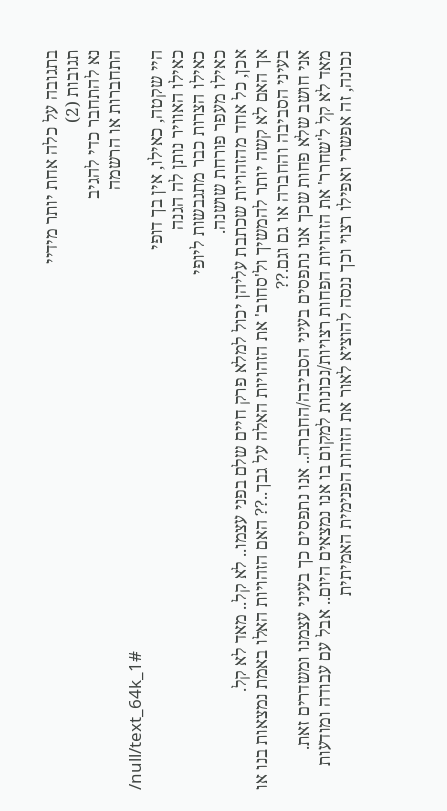בתגובה על כלה אחת יותר מידיי
תגובות (2)
נא להתחבר כדי להגיב
התחברות או הרשמה
/null/text_64k_1#
היי שקטה, כאילו, אין בך דופי
כאילו האוויר נותן לה הגנה
כאילו הצרות כבר מתגבשות ליופי
כאילו מעפר פורחת שושנה.
אכן, כל אחד מהזהויות שכתבת עליהן יכול למלא פרק חיים שלם בפני עצמו.. לא קל.. מאד לא קל.
אך האם לא קשה יותר להמשיך ול'סחוב' את הזהויות האלה על גבך..?? האם הזהויות האלו באמת נמצאות בנו או בעיני הסביבה והחברה או גם וגם.??
אני חושב שלא פחות שכך אנו נתפסים בעיני הסביבה/החברה.. אנו נתפסים כך בעיני עצמנו ומשדרים זאת.
מאד לא קל ל'שחרר' את הזהויות הפחות רצויות/נכונות למקום בו אנו נמצאים היום.. אבל עם עבודה ומודעות נכונה, זה אפשרי ואפילו רצוי וכך ננסה להוציא לאור את הזהות הפנימית האמיתית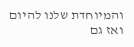והמיוחדת שלנו להיום ואז גם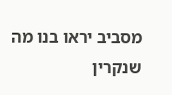מסביב יראו בנו מה שנקרין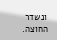ונשדר החוצה.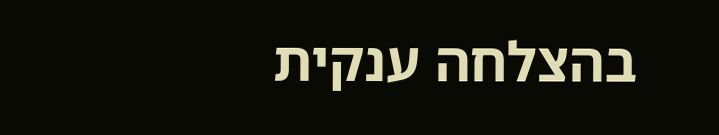בהצלחה ענקית